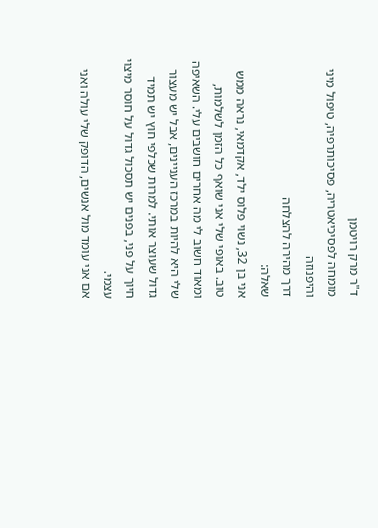ד"ר מרק רויטמן
מומחה לפסיכיאטריה, פסיכותרפיה, טיפול מיני והיפנוזה
דרך מהירה להצלחה
שאלה:
אני בן 32, נשוי פלוס ילד, אקדמאי, נראה ממש טוב. באופי שלי אני שואף כל הזמן לשלמות, ומאוד חשוב לי מה אחרים חושבים עלי. השאיפה שלי היא להיות במרכז העניינים, אבל יש מעצור גדול שעוצר אותי. למרות שכלפי חוץ יש תמיד חיוך על פני, בפנים יש תסכול גדול על חוסר מיצוי עצמי.
אם אני עומד מול אנשים, הדופק שלי עולה ואני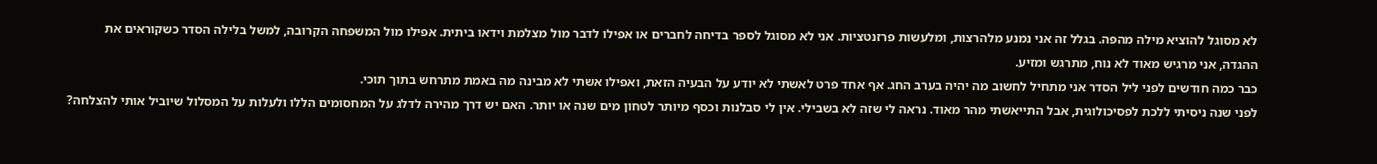לא מסוגל להוציא מילה מהפה. בגלל זה אני נמנע מלהרצות, ומלעשות פרזנטציות. אני לא מסוגל לספר בדיחה לחברים או אפילו לדבר מול מצלמת וידאו ביתית. אפילו מול המשפחה הקרובה, למשל בלילה הסדר כשקוראים את ההגדה, אני מרגיש מאוד לא נוח, מתרגש ומזיע.
כבר כמה חודשים לפני ליל הסדר אני מתחיל לחשוב מה יהיה בערב החג. אף אחד פרט לאשתי לא יודע על הבעיה הזאת, ואפילו אשתי לא מבינה מה באמת מתרחש בתוך תוכי.
לפני שנה ניסיתי ללכת לפסיכולוגית, אבל התייאשתי מהר מאוד. נראה לי שזה לא בשבילי. אין לי סבלנות וכסף מיותר לטחון מים שנה או יותר. האם יש דרך מהירה לדלג על המחסומים הללו ולעלות על המסלול שיוביל אותי להצלחה?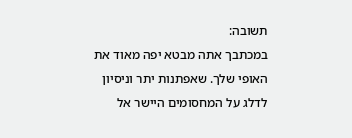תשובה:
במכתבך אתה מבטא יפה מאוד את האופי שלך. שאפתנות יתר וניסיון לדלג על המחסומים היישר אל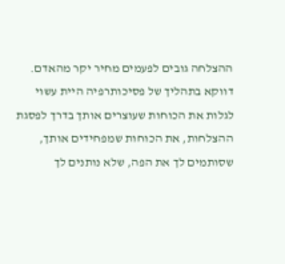ההצלחה גובים לפעמים מחיר יקר מהאדם.
דווקא בתהליך של פסיכותרפיה היית עשוי לגלות את הכוחות שעוצרים אותך בדרך לפסגת ההצלחות, את הכוחות שמפחידים אותך, שסותמים לך את הפה, שלא נותנים לך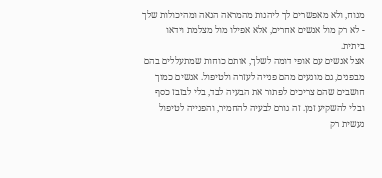מנוח, ולא מאפשרים לך ליהנות מהמראה הנאה ומהיכולות שלך - לא רק מול אנשים אחרים, אלא אפילו מול מצלמת וידאו ביתית.
אצל אנשים עם אופי דומה לשלך, אותם כוחות שמתעללים בהם מבפנים, גם מונעים מהם פנייה לעזרה ולטיפול. אנשים כמוך חושבים שהם צריכים לפתור את הבעיה לבד, בלי לבזבז כסף ובלי להשקיע זמן. זה גורם לבעיה להחמיר, והפנייה לטיפול נעשית רק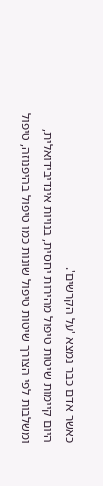כאשר אדם כבר נמצא 'על הקרשים'.
היום קיימות שיטות טיפול מהירות יחסית, בנויות אינדיבידואלית, ומשלבות לפי הצורך שיטות טיפול שונות כמו טיפול בהיפנוזה, טיפול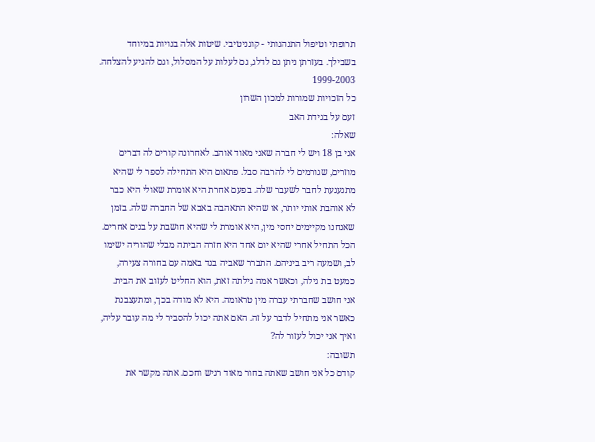תרופתי וטיפול התנהגותי - קוגניטיבי. שיטות אלה בנויות במיוחד בשבילך. בעזרתן ניתן גם לדלג, גם לעלות על המסלול, וגם להגיע להצלחה.
1999-2003
כל הזכויות שמורות למכון השרון
זעם על בגידת האב
שאלה:
אני בן 18 ויש לי חברה שאני מאוד אוהב. לאחרונה קורים לה דברים מוזרים, שגורמים לי להרבה סבל. פתאום היא התחילה לספר לי שהיא מתגעגעת לחבר לשעבר שלה. בפעם אחרת היא אומרת שאולי היא כבר לא אוהבת אותי יותר, או שהיא התאהבה באבא של החברה שלה. בזמן שאנחנו מקיימים יחסי מין, היא אומרת לי שהיא חושבת על בנים אחרים.
הכל התחיל אחרי שהיא יום אחד היא חזרה הביתה מבלי שהוריה ישימו לב, ושמעה ריב ביניהם. התברר שאביה בגד באמה עם בחורה צעירה, כמעט בת גילה, וכאשר אמה גילתה זאת, הוא החליט לעזוב את הבית.
אני חושב שחברתי עברה מין טראומה. היא לא מודה בכך, ומתעצבנת כאשר אני מתחיל לדבר על זה. האם אתה יכול להסביר לי מה עובר עליה, ואיך אני יכול לעזור לה?
תשובה:
קודם כל אני חושב שאתה בחור מאוד רגיש וחכם. אתה מקשר את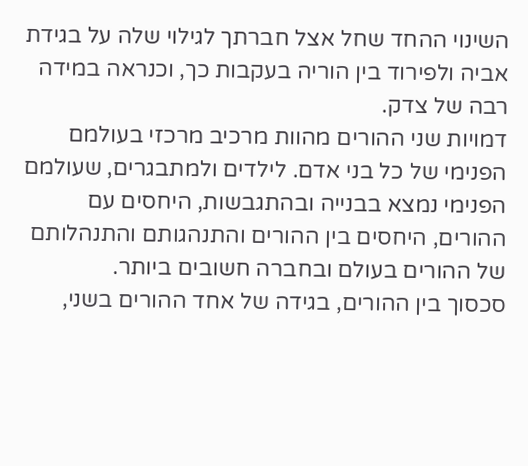השינוי ההחד שחל אצל חברתך לגילוי שלה על בגידת אביה ולפירוד בין הוריה בעקבות כך, וכנראה במידה רבה של צדק.
דמויות שני ההורים מהוות מרכיב מרכזי בעולמם הפנימי של כל בני אדם. לילדים ולמתבגרים, שעולמם הפנימי נמצא בבנייה ובהתגבשות, היחסים עם ההורים, היחסים בין ההורים והתנהגותם והתנהלותם של ההורים בעולם ובחברה חשובים ביותר.
סכסוך בין ההורים, בגידה של אחד ההורים בשני,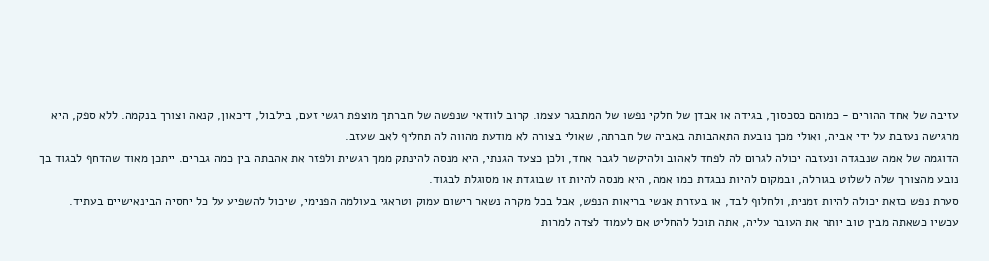עזיבה של אחד ההורים - כמוהם כסכסוך, בגידה או אבדן של חלקי נפשו של המתבגר עצמו. קרוב לוודאי שנפשה של חברתך מוצפת רגשי זעם, בילבול, דיכאון, קנאה וצורך בנקמה. ללא ספק, היא מרגישה נעזבת על ידי אביה, ואולי מכך נובעת התאהבותה באביה של חברתה, שאולי בצורה לא מודעת מהווה לה תחליף לאב שעזב.
הדוגמה של אמה שנבגדה ונעזבה יכולה לגרום לה לפחד לאהוב ולהיקשר לגבר אחד, ולכן כצעד הגנתי, היא מנסה להינתק ממך רגשית ולפזר את אהבתה בין כמה גברים. ייתכן מאוד שהדחף לבגוד בך נובע מהצורך שלה לשלוט בגורלה, ובמקום להיות נבגדת כמו אמה, היא מנסה להיות זו שבוגדת או מסוגלת לבגוד.
סערת נפש כזאת יכולה להיות זמנית, ולחלוף לבד, או בעזרת אנשי בריאות הנפש, אבל בכל מקרה נשאר רישום עמוק וטראגי בעולמה הפנימי, שיכול להשפיע על כל יחסיה הבינאישיים בעתיד.
עכשיו כשאתה מבין טוב יותר את העובר עליה, אתה תוכל להחליט אם לעמוד לצדה למרות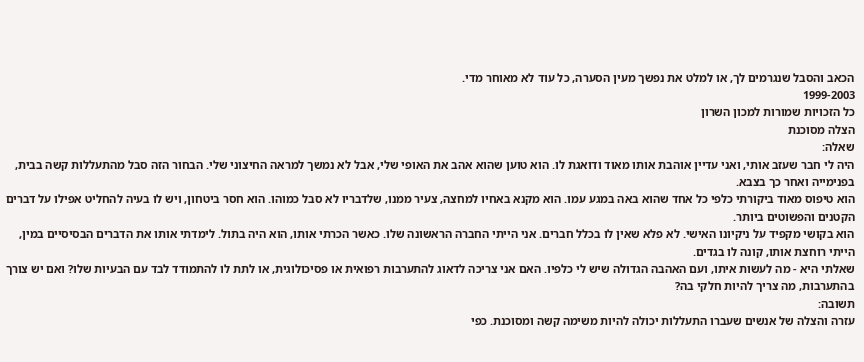הכאב והסבל שנגרמים לך, או למלט את נפשך מעין הסערה, כל עוד לא מאוחר מדי.
1999-2003
כל הזכויות שמורות למכון השרון
הצלה מסוכנת
שאלה:
היה לי חבר שעזב אותי, ואני עדיין אוהבת אותו מאוד ודואגת לו. הוא טוען שהוא אהב את האופי שלי, אבל לא נמשך למראה החיצוני שלי. הבחור הזה סבל מהתעללות קשה בבית, בפנימייה ואחר כך בצבא.
הוא טיפוס מאוד ביקורתי כלפי כל אחד שהוא באה במגע עמו. הוא מקנא באחיו למחצה, צעיר ממנו, שלדבריו לא סבל כמוהו. הוא חסר ביטחון, ויש לו בעיה להחליט אפילו על דברים הקטנים והפשוטים ביותר.
הוא בקושי מקפיד על ניקיונו האישי. לא פלא שאין לו בכלל חברים. אני הייתי החברה הראשונה שלו. כאשר הכרתי אותו, הוא היה בתול. לימדתי אותו את הדברים הבסיסיים במין, הייתי רוחצת אותו, קונה לו בגדים.
שאלתי היא - מה לעשות איתו, ועם האהבה הגדולה שיש לי כלפיו. האם אני צריכה לדאוג להתערבות רפואית או פסיכולוגית, או לתת לו להתמודד לבד עם הבעיות שלו? ואם יש צורך בהתערבות, מה צריך להיות חלקי בה?
תשובה:
עזרה והצלה של אנשים שעברו התעללות יכולה להיות משימה קשה ומסוכנת. כפי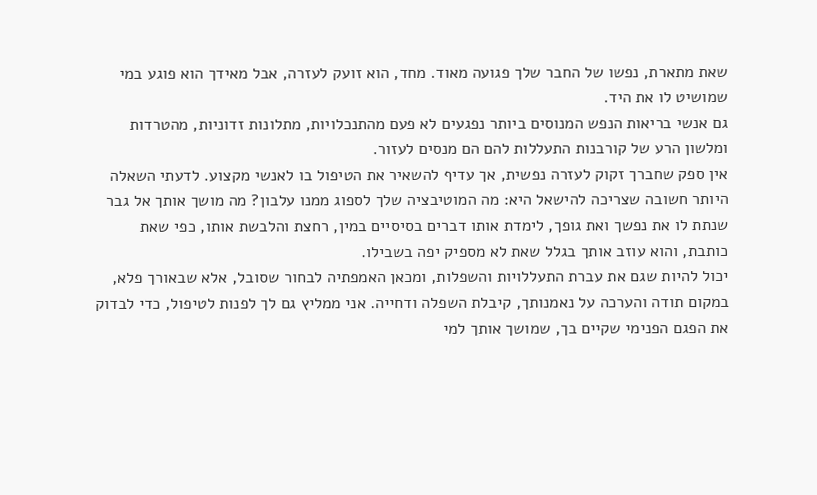שאת מתארת, נפשו של החבר שלך פגועה מאוד. מחד, הוא זועק לעזרה, אבל מאידך הוא פוגע במי שמושיט לו את היד.
גם אנשי בריאות הנפש המנוסים ביותר נפגעים לא פעם מהתנכלויות, מתלונות זדוניות, מהטרדות ומלשון הרע של קורבנות התעללות להם הם מנסים לעזור.
אין ספק שחברך זקוק לעזרה נפשית, אך עדיף להשאיר את הטיפול בו לאנשי מקצוע. לדעתי השאלה היותר חשובה שצריכה להישאל היא: מה המוטיבציה שלך לספוג ממנו עלבון? מה מושך אותך אל גבר שנתת לו את נפשך ואת גופך, לימדת אותו דברים בסיסיים במין, רחצת והלבשת אותו, כפי שאת כותבת, והוא עוזב אותך בגלל שאת לא מספיק יפה בשבילו.
יכול להיות שגם את עברת התעללויות והשפלות, ומכאן האמפתיה לבחור שסובל, אלא שבאורך פלא, במקום תודה והערכה על נאמנותך, קיבלת השפלה ודחייה. אני ממליץ גם לך לפנות לטיפול, כדי לבדוק את הפגם הפנימי שקיים בך, שמושך אותך למי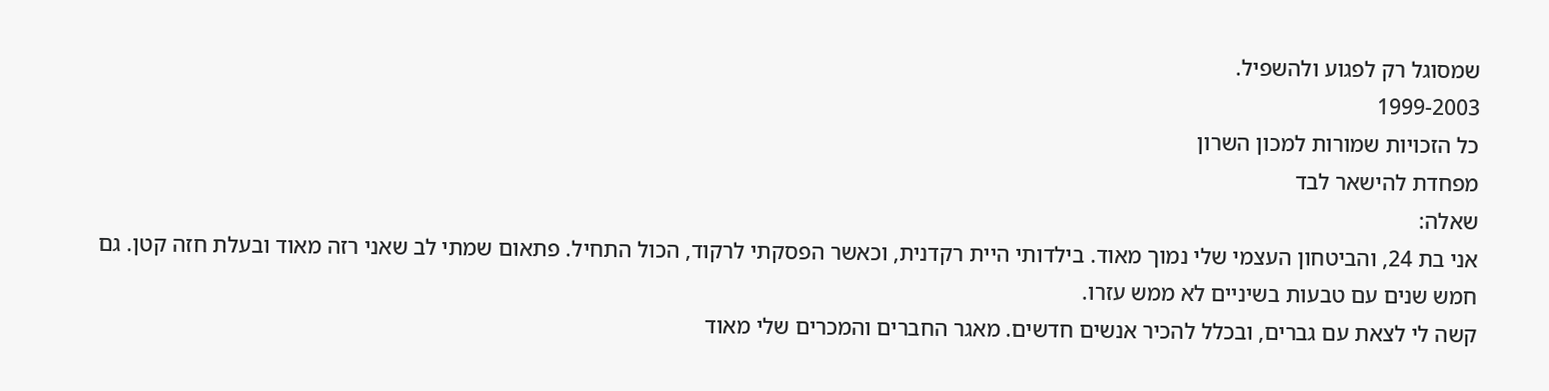שמסוגל רק לפגוע ולהשפיל.
1999-2003
כל הזכויות שמורות למכון השרון
מפחדת להישאר לבד
שאלה:
אני בת 24, והביטחון העצמי שלי נמוך מאוד. בילדותי היית רקדנית, וכאשר הפסקתי לרקוד, הכול התחיל. פתאום שמתי לב שאני רזה מאוד ובעלת חזה קטן. גם חמש שנים עם טבעות בשיניים לא ממש עזרו.
קשה לי לצאת עם גברים, ובכלל להכיר אנשים חדשים. מאגר החברים והמכרים שלי מאוד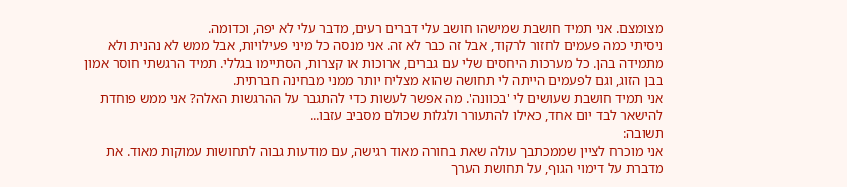מצומצם. אני תמיד חושבת שמישהו חושב עלי דברים רעים, מדבר עלי לא יפה, וכדומה.
ניסיתי כמה פעמים לחזור לרקוד, אבל זה כבר לא זה. אני מנסה כל מיני פעילויות, אבל ממש לא נהנית ולא מתמידה בהן. כל מערכות היחסים שלי עם גברים, ארוכות או קצרות, הסתיימו בגללי. תמיד הרגשתי חוסר אמון בבן הזוג, וגם לפעמים הייתה לי תחושה שהוא מצליח יותר ממני מבחינה חברתית.
אני תמיד חושבת שעושים לי 'בכוונה'. מה אפשר לעשות כדי להתגבר על ההרגשות האלה? אני ממש פוחדת להישאר לבד יום אחד, כאילו להתעורר ולגלות שכולם מסביב עזבו...
תשובה:
אני מוכרח לציין שממכתבך עולה שאת בחורה מאוד רגישה, עם מודעות גבוה לתחושות עמוקות מאוד. את מדברת על דימוי הגוף, על תחושת הערך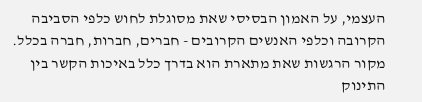העצמי, על האמון הבסיסי שאת מסוגלת לחוש כלפי הסביבה הקרובה וכלפי האנשים הקרובים - חברים, חברות, חברה בכלל.
מקור הרגשות שאת מתארת הוא בדרך כלל באיכות הקשר בין התינוק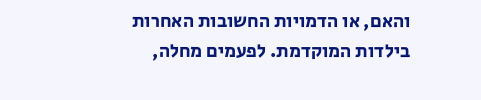והאם, או הדמויות החשובות האחרות בילדות המוקדמת. לפעמים מחלה,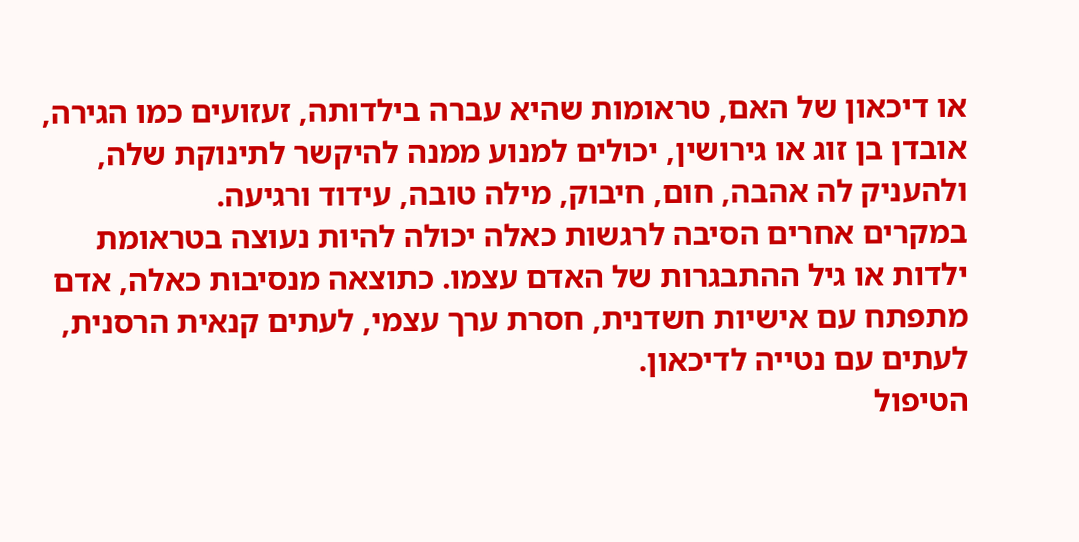או דיכאון של האם, טראומות שהיא עברה בילדותה, זעזועים כמו הגירה, אובדן בן זוג או גירושין, יכולים למנוע ממנה להיקשר לתינוקת שלה, ולהעניק לה אהבה, חום, חיבוק, מילה טובה, עידוד ורגיעה.
במקרים אחרים הסיבה לרגשות כאלה יכולה להיות נעוצה בטראומת ילדות או גיל ההתבגרות של האדם עצמו. כתוצאה מנסיבות כאלה, אדם מתפתח עם אישיות חשדנית, חסרת ערך עצמי, לעתים קנאית הרסנית, לעתים עם נטייה לדיכאון.
הטיפול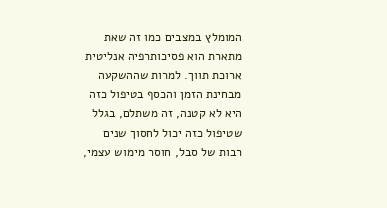המומלץ במצבים כמו זה שאת מתארת הוא פסיכותרפיה אנליטית ארוכת תווך. למרות שההשקעה מבחינת הזמן והכסף בטיפול כזה היא לא קטנה, זה משתלם, בגלל שטיפול כזה יכול לחסוך שנים רבות של סבל, חוסר מימוש עצמי,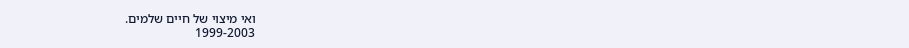ואי מיצוי של חיים שלמים.
1999-2003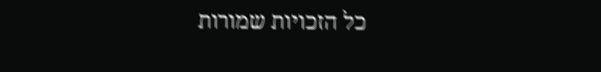כל הזכויות שמורות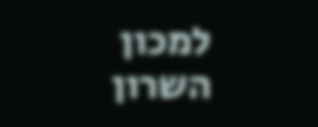למכון השרון